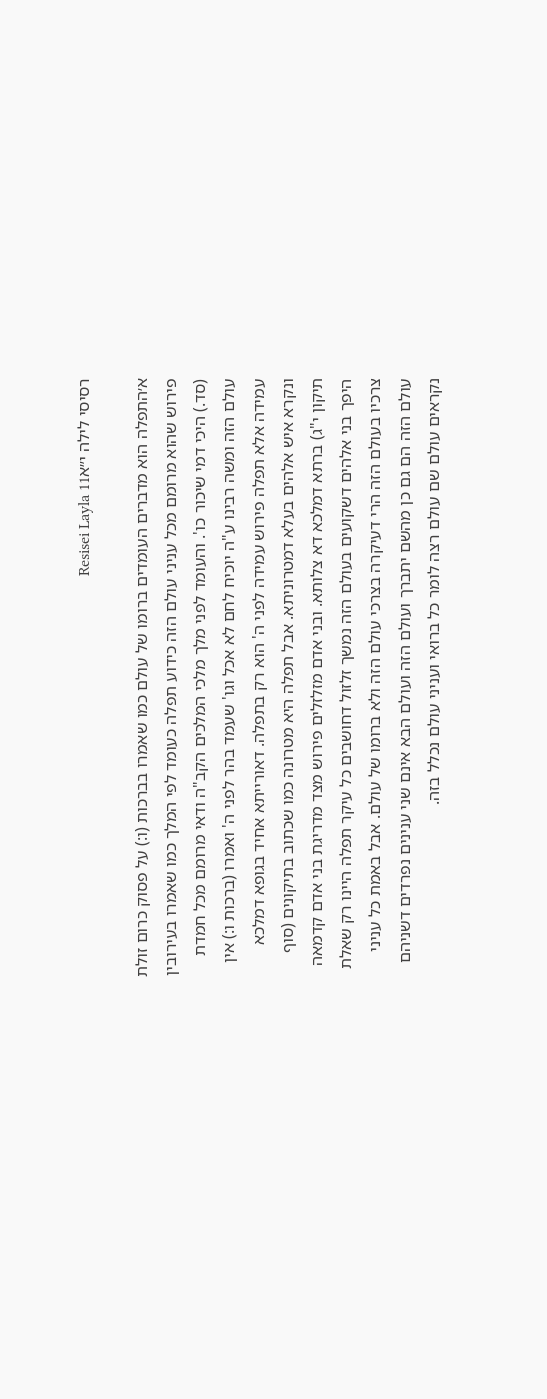רסיסי לילה י״אResisei Layla 11

א׳התפלה הוא מדברים העומדים ברומו של עולם כמו שאמרו בברכות (ו:) על פסוק כרום זולת פירוש שהוא מרומם מכל עניני עולם הזה כידוע תפלה כעומד לפי המלך כמו שאמרו בעירובין (סד.) היכי דמי שיכור כו'. והעומד לפני מלך מלכי המלכים הקב"ה ודאי מרומם מכל חמדת עולם הזה ומשה רבינו ע"ה יוכיח לחם לא אכל וגו' שעמד בהר לפני ה' ואמרו (ברכות ו:) אין עמידה אלא תפלה פירוש עמידה לפני ה' הוא רק בתפלה. דאורייתא אחיד בגופא דמלכא ונקרא איש אלהים בעלא דמטרוניתא. אבל תפלה היא מטרונה כמו שכתוב בתיקונים (סוף תיקון י"ג) ברתא דמלכא דא צלותא. ובני אדם מזלזלים פירוש מצד מדריגת בני אדם קדמאה היפך בני אלהים דשקועים בעולם הזה נמשך זלזול דחושבים כל עיקר תפלה היינו רק שאלת צרכיו בעולם הזה הרי דעיקרה בצרכי עולם הזה ולא ברומו של עולם. אבל באמת כל עניני עולם הזה הם גם כן מהשם יתברך ועולם הזה ועולם הבא אינם שני ענינים נפרדים דשניהם נקראים עולם שם עולם רצה לומר כל ברואי ועניני עולם נכלל בזה.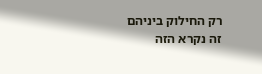רק החילוק ביניהם זה נקרא הזה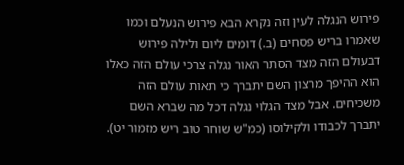פירוש הנגלה לעין וזה נקרא הבא פירוש הנעלם וכמו שאמרו בריש פסחים (ב.) דומים ליום ולילה פירוש דבעולם הזה מצד הסתר האור נגלה צרכי עולם הזה כאלו הוא ההיפך מרצון השם יתברך כי תאות עולם הזה משכיחים. אבל מצד הגלוי נגלה דכל מה שברא השם יתברך לכבודו ולקילוסו (כמ"ש שוחר טוב ריש מזמור יט).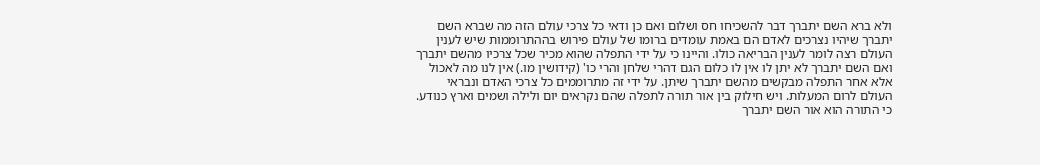ולא ברא השם יתברך דבר להשכיחו חס ושלום ואם כן ודאי כל צרכי עולם הזה מה שברא השם יתברך שיהיו נצרכים לאדם הם באמת עומדים ברומו של עולם פירוש בההתרוממות שיש לענין העולם רצה לומר לענין הבריאה כולו. והיינו כי על ידי התפלה שהוא מכיר שכל צרכיו מהשם יתברך ואם השם יתברך לא יתן לו אין לו כלום הגם דהרי שלחן והרי כו' (קידושין מו.) אין לנו מה לאכול אלא אחר התפלה מבקשים מהשם יתברך שיתן. על ידי זה מתרוממים כל צרכי האדם ונבראי העולם לרום המעלות. ויש חילוק בין אור תורה לתפלה שהם נקראים יום ולילה ושמים וארץ כנודע. כי התורה הוא אור השם יתברך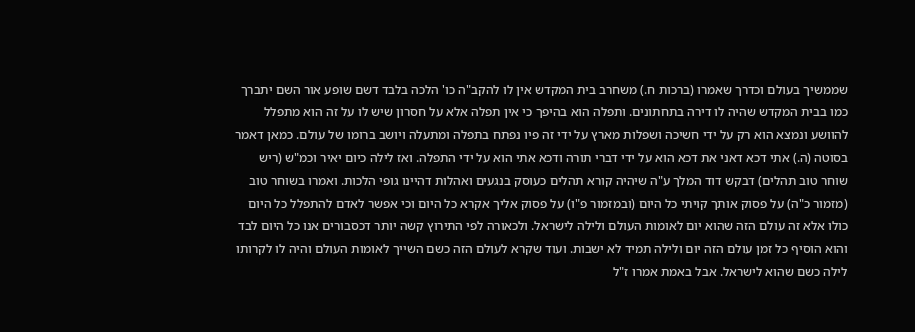שממשיך בעולם וכדרך שאמרו (ברכות ח.) משחרב בית המקדש אין לו להקב"ה כו' הלכה בלבד דשם שופע אור השם יתברך כמו בבית המקדש שהיה לו דירה בתחתונים. ותפלה הוא בהיפך כי אין תפלה אלא על חסרון שיש לו על זה הוא מתפלל להוושע ונמצא הוא רק על ידי חשיכה ושפלות מארץ על ידי זה פיו נפתח בתפלה ומתעלה ויושב ברומו של עולם. כמאן דאמר בסוטה (ה.) אתי דכא דאני את דכא הוא על ידי דברי תורה ודכא אתי הוא על ידי התפלה. ואז לילה כיום יאיר וכמ"ש (ריש שוחר טוב תהלים) דבקש דוד המלך ע"ה שיהיה קורא תהלים כעוסק בנגעים ואהלות דהיינו גופי הלכות. ואמרו בשוחר טוב (מזמור כ"ה) על פסוק אותך קויתי כל היום (ובמזמור פ"ו) על פסוק אליך אקרא כל היום וכי אפשר לאדם להתפלל כל היום כולו אלא זה עולם הזה שהוא יום לאומות העולם ולילה לישראל. ולכאורה לפי התירוץ קשה יותר דכסבורים אנו כל היום לבד והוא הוסיף כל זמן עולם הזה יום ולילה תמיד לא ישבות. ועוד שקרא לעולם הזה כשם השייך לאומות העולם והיה לו לקרותו לילה כשם שהוא לישראל. אבל באמת אמרו ז"ל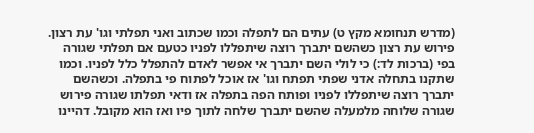(מדרש תנחומא מקץ ט) עתים הם לתפלה וכמו שכתוב ואני תפלתי וגו' עת רצון. פירוש עת רצון כשהשם יתברך רוצה שיתפללו לפניו כטעם אם תפלתי שגורה בפי (ברכות לד:) כי לולי השם יתברך אי אפשר לאדם להתפלל כלל לפניו. וכמו שתקנו בתחלה אדני שפתי תפתח וגו' אז אוכל לפתוח פי בתפלה. וכשהשם יתברך רוצה שיתפללו לפניו ופותח הפה בתפלה אז ודאי תפלתו שגורה פירוש שגורה שלוחה מלמעלה שהשם יתברך שלחה לתוך פיו ואז הוא מקובל. דהיינו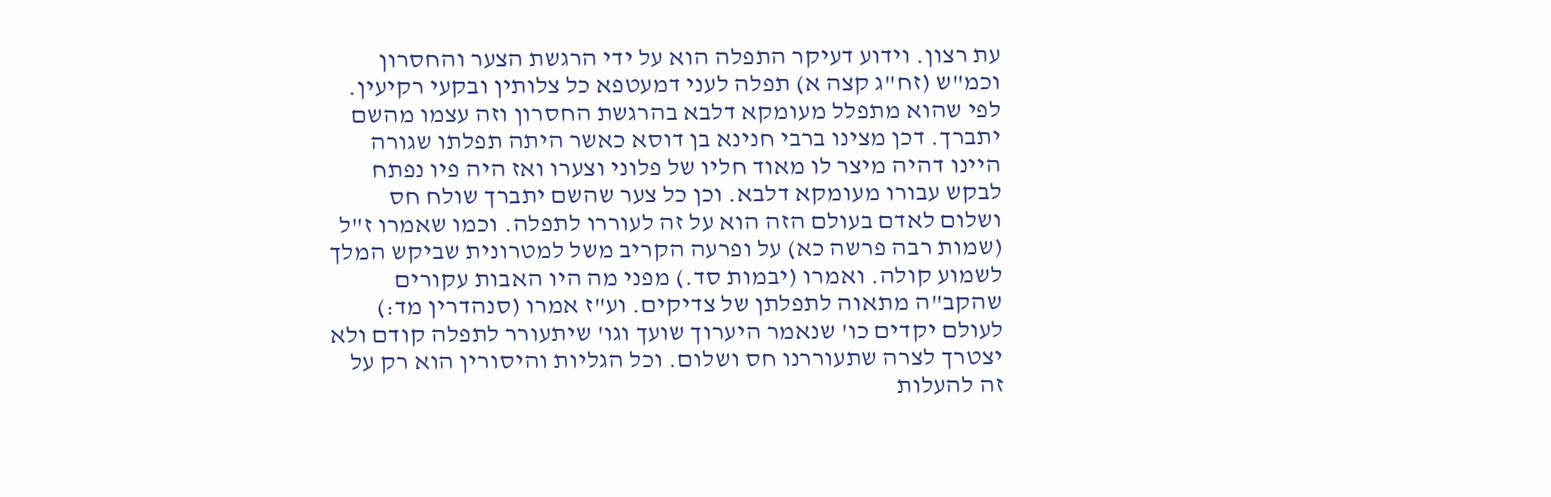עת רצון. וידוע דעיקר התפלה הוא על ידי הרגשת הצער והחסרון וכמ"ש (זח"ג קצה א) תפלה לעני דמעטפא כל צלותין ובקעי רקיעין. לפי שהוא מתפלל מעומקא דלבא בהרגשת החסרון וזה עצמו מהשם יתברך. דכן מצינו ברבי חנינא בן דוסא כאשר היתה תפלתו שגורה היינו דהיה מיצר לו מאוד חליו של פלוני וצערו ואז היה פיו נפתח לבקש עבורו מעומקא דלבא. וכן כל צער שהשם יתברך שולח חס ושלום לאדם בעולם הזה הוא על זה לעוררו לתפלה. וכמו שאמרו ז"ל (שמות רבה פרשה כא) על ופרעה הקריב משל למטרונית שביקש המלך לשמוע קולה. ואמרו (יבמות סד.) מפני מה היו האבות עקורים שהקב"ה מתאוה לתפלתן של צדיקים. וע"ז אמרו (סנהדרין מד:) לעולם יקדים כו' שנאמר היערוך שועך וגו' שיתעורר לתפלה קודם ולא יצטרך לצרה שתעוררנו חס ושלום. וכל הגליות והיסורין הוא רק על זה להעלות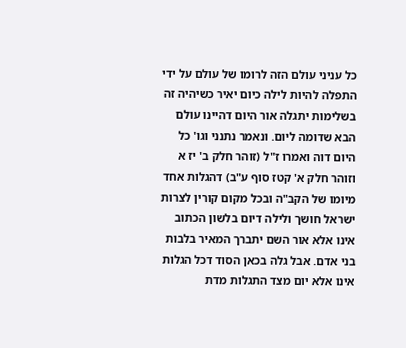כל עניני עולם הזה לרומו של עולם על ידי התפלה להיות לילה כיום יאיר כשיהיה זה בשלימות יתגלה אור היום דהיינו עולם הבא שדומה ליום. ונאמר נתנני וגו' כל היום דוה ואמרו ז"ל (זוהר חלק ב' יז א וזוהר חלק א' קטז סוף ע"ב) דהגלות אחד מיומו של הקב"ה ובכל מקום קורין לצרות ישראל חושך ולילה דיום בלשון הכתוב אינו אלא אור השם יתברך המאיר בלבות בני אדם. אבל גלה בכאן הסוד דכל הגלות אינו אלא יום מצד התגלות מדת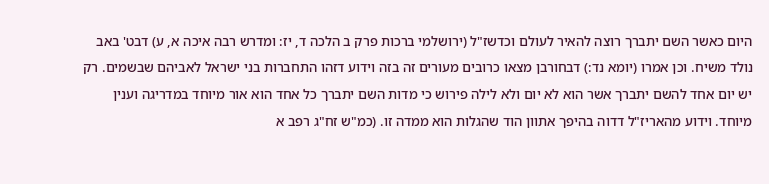היום כאשר השם יתברך רוצה להאיר לעולם וכדשז"ל (ירושלמי ברכות פרק ב הלכה ד, יז: ומדרש רבה איכה א, ע) דבט' באב נולד משיח. וכן אמרו (יומא נד:) דבחורבן מצאו כרובים מעורים זה בזה וידוע דזהו התחברות בני ישראל לאביהם שבשמים. רק יש יום אחד להשם יתברך אשר הוא לא יום ולא לילה פירוש כי מדות השם יתברך כל אחד הוא אור מיוחד במדריגה וענין מיוחד. וידוע מהאריז"ל דדוה בהיפך אתוון הוד שהגלות הוא ממדה זו. (כמ"ש זח"ג רפב א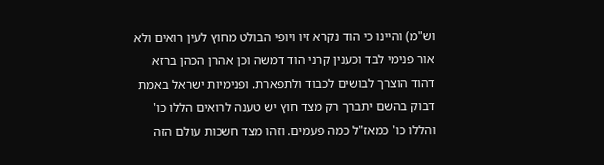וש"מ) והיינו כי הוד נקרא זיו ויופי הבולט מחוץ לעין רואים ולא אור פנימי לבד וכענין קרני הוד דמשה וכן אהרן הכהן ברזא דהוד הוצרך לבושים לכבוד ולתפארת. ופנימיות ישראל באמת דבוק בהשם יתברך רק מצד חוץ יש טענה לרואים הללו כו' והללו כו' כמאז"ל כמה פעמים. וזהו מצד חשכות עולם הזה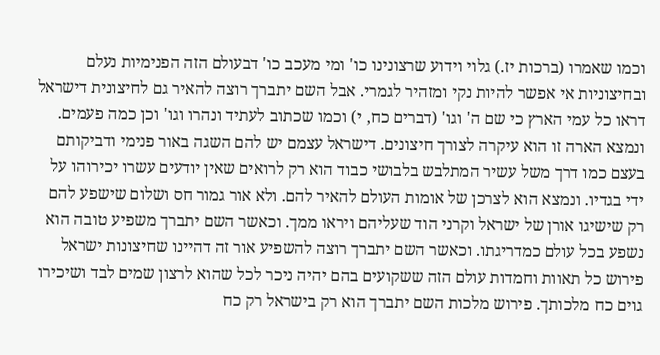וכמו שאמרו (ברכות יז.) גלוי וידוע שרצונינו כו' ומי מעכב כו' דבעולם הזה הפנימיות נעלם ובחיצוניות אי אפשר להיות נקי ומזהיר לגמרי. אבל השם יתברך רוצה להאיר גם לחיצונית דישראל דראו כל עמי הארץ כי שם ה' וגו' (דברים כח, י) וכמו שכתוב לעתיד ונהרו וגו' וכן כמה פעמים. ונמצא הארה זו הוא עיקרה לצורך חיצונים. דישראל עצמם יש להם השגה באור פנימי ודביקותם בעצם כמו דרך משל עשיר המתלבש בלבושי כבוד הוא רק לרואים שאין יודעים עשרו יכירוהו על ידי בגדיו. ונמצא הוא לצרכן של אומות העולם להאיר להם. ולא אור גמור חס ושלום שישפע להם רק שישיגו אורן של ישראל וקרני הוד שעליהם ויראו ממך. וכאשר השם יתברך משפיע טובה הוא נשפע בכל עולם כמדריגתו. וכאשר השם יתברך רוצה להשפיע אור זה דהיינו שחיצונות ישראל פירוש כל תאוות וחמדות עולם הזה ששקועים בהם יהיה ניכר לכל שהוא לרצון שמים לבד ושיכירו גוים כח מלכותך. פירוש מלכות השם יתברך הוא רק בישראל רק כח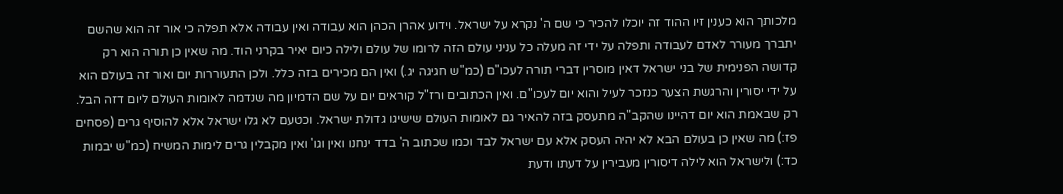מלכותך הוא כענין זיו ההוד זה יוכלו להכיר כי שם ה' נקרא על ישראל. וידוע אהרן הכהן הוא עבודה ואין עבודה אלא תפלה כי אור זה הוא שהשם יתברך מעורר לאדם לעבודה ותפלה על ידי זה מעלה כל עניני עולם הזה לרומו של עולם ולילה כיום יאיר בקרני הוד. מה שאין כן תורה הוא רק קדושה הפנימית של בני ישראל דאין מוסרין דברי תורה לעכו"ם (כמ"ש חגיגה יג.) ואין הם מכירים בזה כלל. ולכן התעוררות יום ואור זה בעולם הוא על ידי יסורין והרגשת הצער כנזכר לעיל והוא יום לעכו"ם. ואין הכתובים ורז"ל קוראים יום על שם הדמיון מה שנדמה לאומות העולם ליום דזה הבל. רק שבאמת הוא יום דהיינו שהקב"ה מתעסק בזה להאיר גם לאומות העולם שישיגו גדולת ישראל. וכטעם לא גלו ישראל אלא להוסיף גרים (פסחים פז:) מה שאין כן בעולם הבא לא יהיה העסק אלא עם ישראל לבד וכמו שכתוב ה' בדד ינחנו ואין וגו' ואין מקבלין גרים לימות המשיח (כמ"ש יבמות כד:) ולישראל הוא לילה דיסורין מעבירין על דעתו ודעת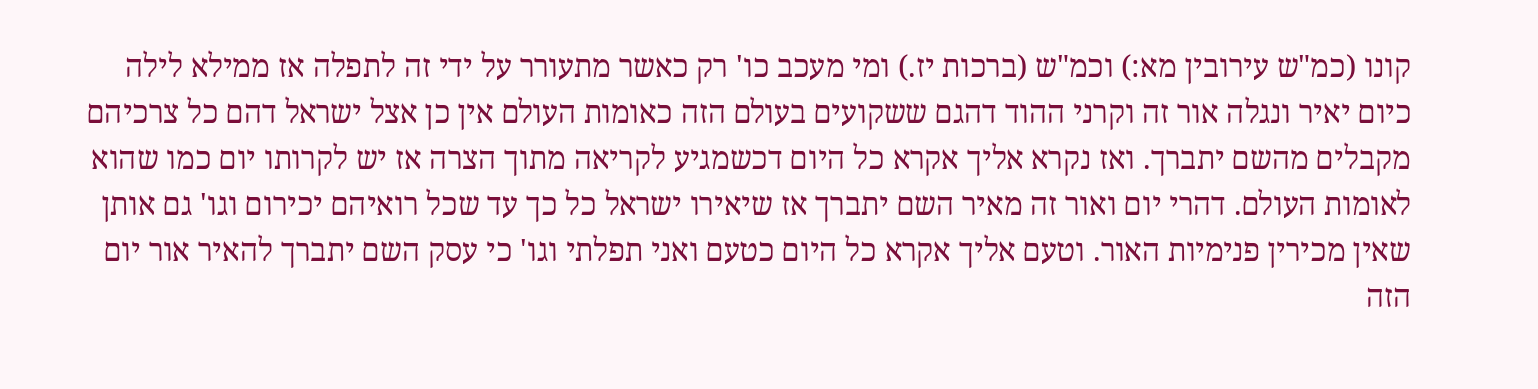קונו (כמ"ש עירובין מא:) וכמ"ש (ברכות יז.) ומי מעכב כו' רק כאשר מתעורר על ידי זה לתפלה אז ממילא לילה כיום יאיר ונגלה אור זה וקרני ההוד דהגם ששקועים בעולם הזה כאומות העולם אין כן אצל ישראל דהם כל צרכיהם מקבלים מהשם יתברך. ואז נקרא אליך אקרא כל היום דכשמגיע לקריאה מתוך הצרה אז יש לקרותו יום כמו שהוא לאומות העולם. דהרי יום ואור זה מאיר השם יתברך אז שיאירו ישראל כל כך עד שכל רואיהם יכירום וגו' גם אותן שאין מכירין פנימיות האור. וטעם אליך אקרא כל היום כטעם ואני תפלתי וגו' כי עסק השם יתברך להאיר אור יום הזה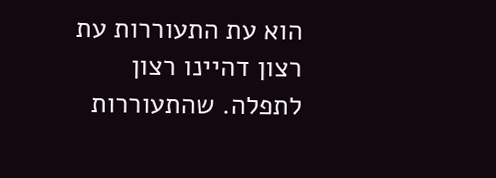הוא עת התעוררות עת רצון דהיינו רצון לתפלה. שהתעוררות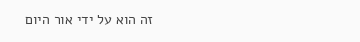זה הוא על ידי אור היום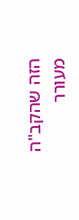הזה שהקב"ה מעורר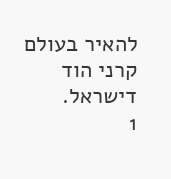להאיר בעולם קרני הוד דישראל.
1